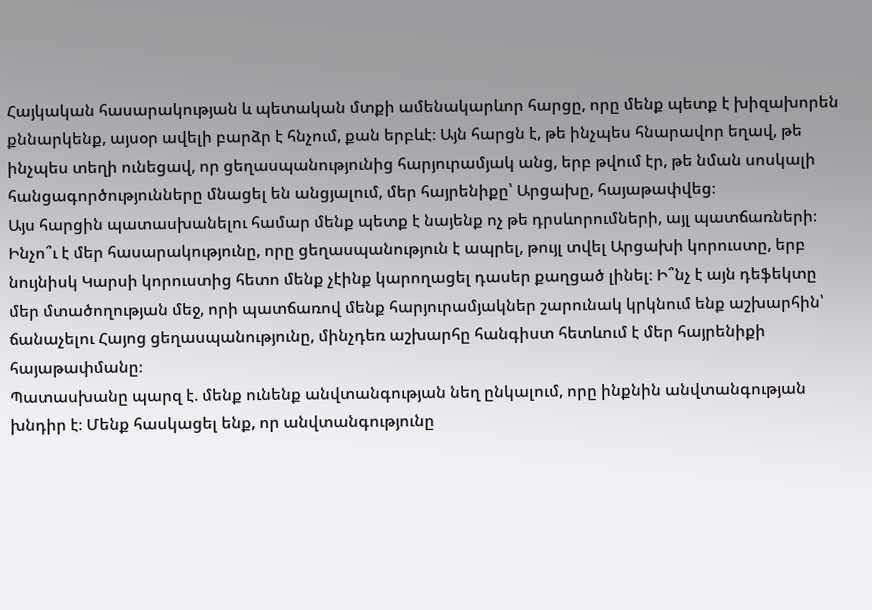Հայկական հասարակության և պետական մտքի ամենակարևոր հարցը, որը մենք պետք է խիզախորեն քննարկենք, այսօր ավելի բարձր է հնչում, քան երբևէ։ Այն հարցն է, թե ինչպես հնարավոր եղավ, թե ինչպես տեղի ունեցավ, որ ցեղասպանությունից հարյուրամյակ անց, երբ թվում էր, թե նման սոսկալի հանցագործությունները մնացել են անցյալում, մեր հայրենիքը՝ Արցախը, հայաթափվեց։
Այս հարցին պատասխանելու համար մենք պետք է նայենք ոչ թե դրսևորումների, այլ պատճառների։ Ինչո՞ւ է մեր հասարակությունը, որը ցեղասպանություն է ապրել, թույլ տվել Արցախի կորուստը, երբ նույնիսկ Կարսի կորուստից հետո մենք չէինք կարողացել դասեր քաղցած լինել։ Ի՞նչ է այն դեֆեկտը մեր մտածողության մեջ, որի պատճառով մենք հարյուրամյակներ շարունակ կրկնում ենք աշխարհին՝ ճանաչելու Հայոց ցեղասպանությունը, մինչդեռ աշխարհը հանգիստ հետևում է մեր հայրենիքի հայաթափմանը։
Պատասխանը պարզ է. մենք ունենք անվտանգության նեղ ընկալում, որը ինքնին անվտանգության խնդիր է։ Մենք հասկացել ենք, որ անվտանգությունը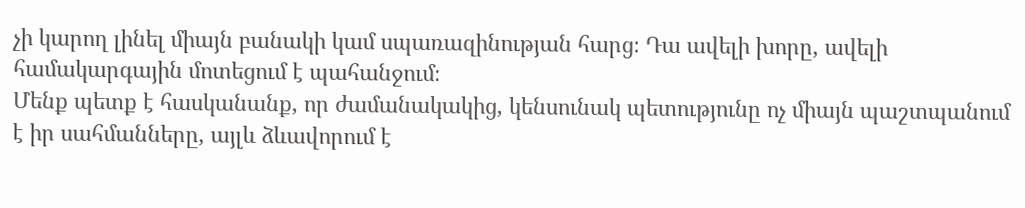չի կարող լինել միայն բանակի կամ սպառազինության հարց։ Դա ավելի խորը, ավելի համակարգային մոտեցում է պահանջում։
Մենք պետք է հասկանանք, որ ժամանակակից, կենսունակ պետությունը ոչ միայն պաշտպանում է իր սահմանները, այլև ձևավորում է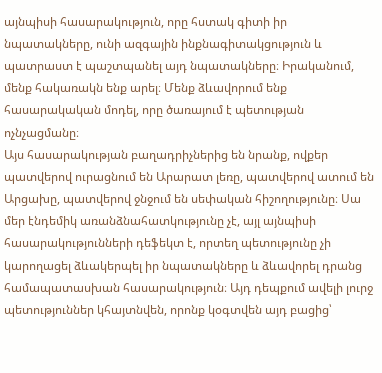այնպիսի հասարակություն, որը հստակ գիտի իր նպատակները, ունի ազգային ինքնագիտակցություն և պատրաստ է պաշտպանել այդ նպատակները։ Իրականում, մենք հակառակն ենք արել։ Մենք ձևավորում ենք հասարակական մոդել, որը ծառայում է պետության ոչնչացմանը։
Այս հասարակության բաղադրիչներից են նրանք, ովքեր պատվերով ուրացնում են Արարատ լեռը, պատվերով ատում են Արցախը, պատվերով ջնջում են սեփական հիշողությունը։ Սա մեր էնդեմիկ առանձնահատկությունը չէ, այլ այնպիսի հասարակությունների դեֆեկտ է, որտեղ պետությունը չի կարողացել ձևակերպել իր նպատակները և ձևավորել դրանց համապատասխան հասարակություն։ Այդ դեպքում ավելի լուրջ պետություններ կհայտնվեն, որոնք կօգտվեն այդ բացից՝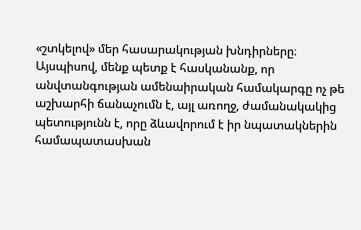«շտկելով» մեր հասարակության խնդիրները։
Այսպիսով, մենք պետք է հասկանանք, որ անվտանգության ամենաիրական համակարգը ոչ թե աշխարհի ճանաչումն է, այլ առողջ, ժամանակակից պետությունն է, որը ձևավորում է իր նպատակներին համապատասխան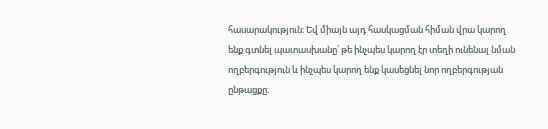հասարակություն։ Եվ միայն այդ հասկացման հիման վրա կարող ենք գտնել պատասխանը՝ թե ինչպես կարող էր տեղի ունենալ նման ողբերգություն և ինչպես կարող ենք կասեցնել նոր ողբերգության ընթացքը։